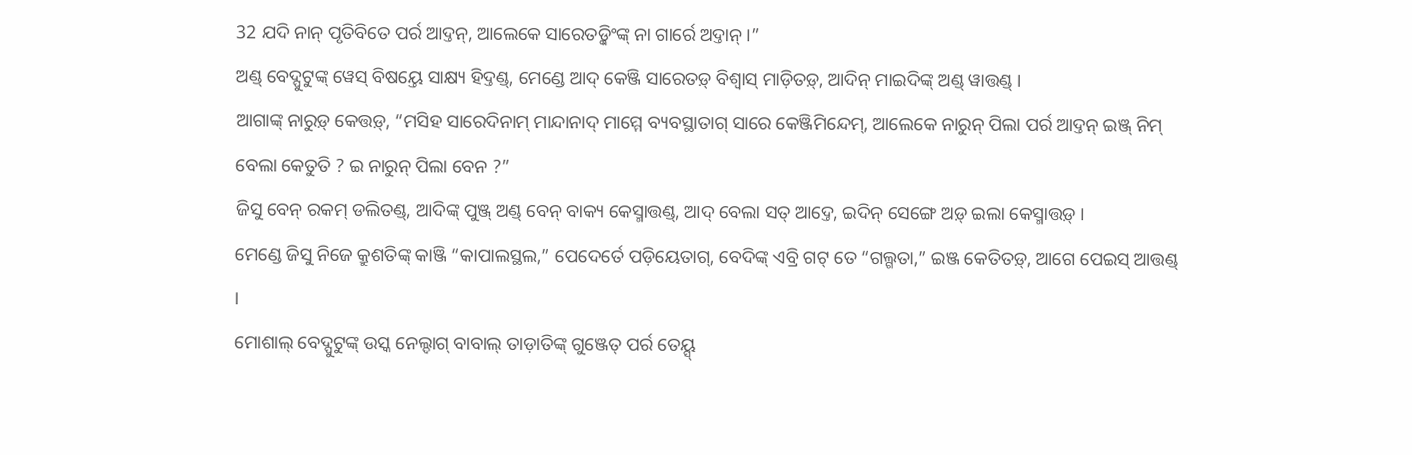32 ଯଦି ନାନ୍ ପୃତିବିତେ ପର୍ର ଆଦ୍ତନ୍, ଆଲେକେ ସାରେତଡ଼୍କିଂଙ୍କ୍ ନା ଗାର୍ରେ ଅଦ୍ତାନ୍ ।”
ଅଣ୍ଡ୍ ବେଦ୍ପୁଟୁଙ୍କ୍ ୱେସ୍ ବିଷୟ୍ତେ ସାକ୍ଷ୍ୟ ହିଦ୍ତଣ୍ଡ୍, ମେଣ୍ଡେ ଆଦ୍ କେଞ୍ଜି ସାରେତଡ଼୍ ବିଶ୍ୱାସ୍ ମାଡ଼ିତଡ଼୍, ଆଦିନ୍ ମାଇଦିଙ୍କ୍ ଅଣ୍ଡ୍ ୱାତ୍ତଣ୍ଡ୍ ।
ଆଗାଙ୍କ୍ ନାରୁଡ଼୍ କେତ୍ତଡ଼୍, “ମସିହ ସାରେଦିନାମ୍ ମାନ୍ଦାନାଦ୍ ମାମ୍ମେ ବ୍ୟବସ୍ଥାତାଗ୍ ସାରେ କେଞ୍ଜିମିନ୍ଦେମ୍, ଆଲେକେ ନାରୁନ୍ ପିଲା ପର୍ର ଆଦ୍ତନ୍ ଇଞ୍ଜ୍ ନିମ୍ ବେଲା କେତୁତି ? ଇ ନାରୁନ୍ ପିଲା ବେନ ?”
ଜିସୁ ବେନ୍ ରକମ୍ ଡଲିତଣ୍ଡ୍, ଆଦିଙ୍କ୍ ପୁଞ୍ଜ୍ ଅଣ୍ଡ୍ ବେନ୍ ବାକ୍ୟ କେସ୍ମାତ୍ତଣ୍ଡ୍, ଆଦ୍ ବେଲା ସତ୍ ଆଦ୍ତେ, ଇଦିନ୍ ସେଙ୍ଗେ ଅଡ଼୍ ଇଲା କେସ୍ମାତ୍ତଡ଼୍ ।
ମେଣ୍ଡେ ଜିସୁ ନିଜେ କ୍ରୁଶତିଙ୍କ୍ କାଞ୍ଜି “କାପାଲସ୍ଥଲ,” ପେଦେର୍ତେ ପଡ଼ିୟେତାଗ୍, ବେଦିଙ୍କ୍ ଏବ୍ରି ଗଟ୍ ତେ “ଗଲ୍ଗତା,” ଇଞ୍ଜ କେତିତଡ଼୍, ଆଗେ ପେଇସ୍ ଆତ୍ତଣ୍ଡ୍ ।
ମୋଶାଲ୍ ବେଦ୍ପୁଟୁଙ୍କ୍ ଉସ୍କ ନେଲ୍ଦାଗ୍ ବାବାଲ୍ ତାଡ଼ାତିଙ୍କ୍ ଗୁଞ୍ଜେତ୍ ପର୍ର ତେୟ୍ସ୍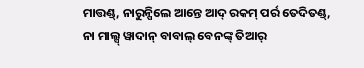ମାତ୍ତଣ୍ଡ୍, ନାରୁନ୍ପିଲେ ଆନ୍ତେ ଆଦ୍ ରକମ୍ ପର୍ର ତେଦିତଣ୍ଡ୍,
ନା ମାଲ୍ସ୍ ୱାଦାନ୍ ବାବାଲ୍ ବେନଙ୍କ୍ ତିଆର୍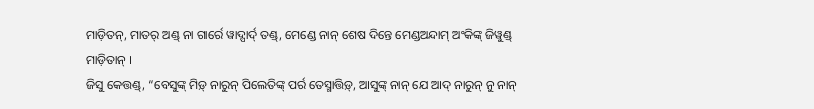ମାଡ଼ିତନ୍, ମାତର୍ ଅଣ୍ଡ୍ ନା ଗାର୍ରେ ୱାଦ୍ପାର୍ଦ୍ ତଣ୍ଡ୍, ମେଣ୍ଡେ ନାନ୍ ଶେଷ ଦିନ୍ତେ ମେଣ୍ଡଅନ୍ଦାମ୍ ଅଂକିଙ୍କ୍ ଜିୱୁଣ୍ଡ୍ ମାଡ଼ିତାନ୍ ।
ଜିସୁ କେତ୍ତଣ୍ଡ୍, “ବେସୁଙ୍କ୍ ମିଡ଼୍ ନାରୁନ୍ ପିଲେତିଙ୍କ୍ ପର୍ର ତେସ୍ମାତ୍ତିଡ଼୍, ଆସୁଙ୍କ୍ ନାନ୍ ଯେ ଆଦ୍ ନାରୁନ୍ ନୁ ନାନ୍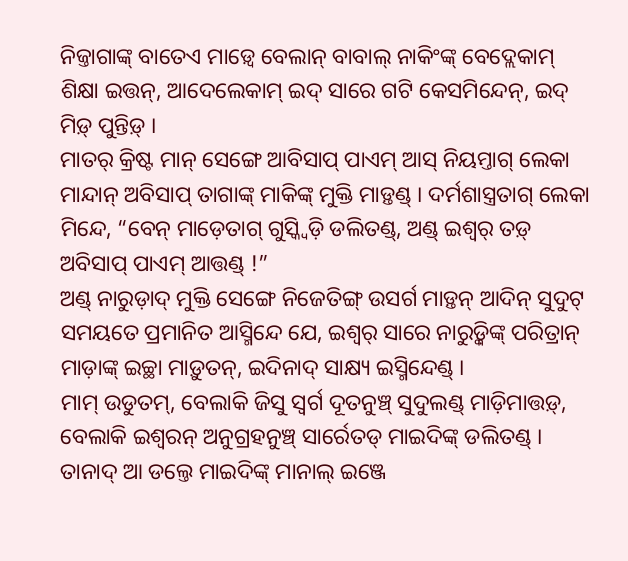ନିଜ୍ତାଗାଙ୍କ୍ ବାତେଏ ମାଡ଼୍ୱେ ବେଲାନ୍ ବାବାଲ୍ ନାକିଂଙ୍କ୍ ବେଦ୍ଲେକାମ୍ ଶିକ୍ଷା ଇତ୍ତନ୍, ଆଦେଲେକାମ୍ ଇଦ୍ ସାରେ ଗଟି କେସମିନ୍ଦେନ୍, ଇଦ୍ ମିଡ଼୍ ପୁନ୍ତିଡ଼୍ ।
ମାତର୍ କ୍ରିଷ୍ଟ ମାନ୍ ସେଙ୍ଗେ ଆବିସାପ୍ ପାଏମ୍ ଆସ୍ ନିୟମ୍ତାଗ୍ ଲେକା ମାନ୍ଦାନ୍ ଅବିସାପ୍ ତାଗାଙ୍କ୍ ମାକିଙ୍କ୍ ମୁକ୍ତି ମାଡ଼୍ତଣ୍ଡ୍ । ଦର୍ମଶାସ୍ତ୍ରତାଗ୍ ଲେକା ମିନ୍ଦେ, “ବେନ୍ ମାଡ଼େତାଗ୍ ଗୁସ୍କ୍ୱିଡ଼ି ଡଲିତଣ୍ଡ୍, ଅଣ୍ଡ୍ ଇଶ୍ୱର୍ ତଡ଼୍ ଅବିସାପ୍ ପାଏମ୍ ଆତ୍ତଣ୍ଡ୍ !”
ଅଣ୍ଡ୍ ନାରୁଡ଼ାଦ୍ ମୁକ୍ତି ସେଙ୍ଗେ ନିଜେତିଙ୍ଗ୍ ଉସର୍ଗ ମାଡ଼୍ତନ୍ ଆଦିନ୍ ସୁଦୁଟ୍ ସମୟତେ ପ୍ରମାନିତ ଆସ୍ମିନ୍ଦେ ଯେ, ଇଶ୍ୱର୍ ସାରେ ନାରୁଡ଼୍କିଙ୍କ୍ ପରିତ୍ରାନ୍ ମାଡ଼ାଙ୍କ୍ ଇଚ୍ଛା ମାଡ଼ୁତନ୍, ଇଦିନାଦ୍ ସାକ୍ଷ୍ୟ ଇସ୍ମିନ୍ଦେଣ୍ଡ୍ ।
ମାମ୍ ଉଡୁତମ୍, ବେଲାକି ଜିସୁ ସ୍ୱର୍ଗ ଦୂତନୁଞ୍ଚ୍ ସୁଦୁଲଣ୍ଡ୍ ମାଡ଼ିମାତ୍ତଡ଼୍, ବେଲାକି ଇଶ୍ୱରନ୍ ଅନୁଗ୍ରହନୁଞ୍ଚ୍ ସାର୍ରେତଡ୍ ମାଇଦିଙ୍କ୍ ଡଲିତଣ୍ଡ୍ । ତାନାଦ୍ ଆ ଡଲ୍ତେ ମାଇଦିଙ୍କ୍ ମାନାଲ୍ ଇଞ୍ଜେ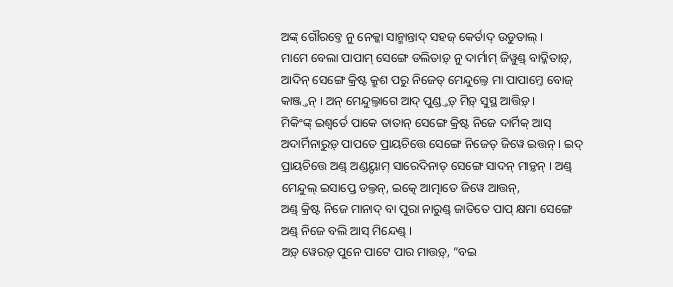ଅଙ୍କ୍ ଗୌରବ୍ତେ ନୁ ନେକ୍କା ସାନ୍ମାନ୍ତାଦ୍ ସହଜ୍ କେର୍ତାଦ୍ ଉଡୁତାଲ୍ ।
ମାମେ ବେଲା ପାପାମ୍ ସେଙ୍ଗେ ଡଲିତାଡ଼୍ ନୁ ଦାର୍ମାମ୍ ଜିୱୁଣ୍ଡ୍ ବାଦ୍କିତାଡ଼୍, ଆଦିନ୍ ସେଙ୍ଗେ କ୍ରିଷ୍ଟ କ୍ରୁଶ ପରୁ ନିଜେତ୍ ମେନ୍ଦୁଲ୍ତେ ମା ପାପାମ୍ତେ ବୋଜ୍ କାଞ୍ଜ୍ତନ୍ । ଅନ୍ ମେନ୍ଦୁଲ୍ତାଗେ ଆଦ୍ ପୁଣ୍ଡ୍ତଡ଼୍ ମିଡ଼୍ ସୁସ୍ଥ ଆତ୍ତିଡ଼୍ ।
ମିକିଂଙ୍କ୍ ଇଶ୍ୱର୍ତେ ପାକେ ତାତାନ୍ ସେଙ୍ଗେ କ୍ରିଷ୍ଟ ନିଜେ ଦାର୍ମିକ୍ ଆସ୍ ଅଦାର୍ମିନାରୁଡ଼୍ ପାପତେ ପ୍ରାୟଚିତ୍ତେ ସେଙ୍ଗେ ନିଜେତ୍ ଜିୱେ ଇତ୍ତନ୍ । ଇଦ୍ ପ୍ରାୟଚିତ୍ତେ ଅଣ୍ଡ୍ ଅଣ୍ଡୟ୍ଦାମ୍ ସାରେଦିନାତ୍ ସେଙ୍ଗେ ସାଦନ୍ ମାଡ଼୍ତନ୍ । ଅଣ୍ଡ୍ ମେନ୍ଦୁଲ୍ ଇସାପ୍ତେ ଡଲ୍ତନ୍, ଇତ୍କେ ଆତ୍ମାତେ ଜିୱେ ଆତ୍ତନ୍,
ଅଣ୍ଡ୍ କ୍ରିଷ୍ଟ ନିଜେ ମାନାଦ୍ ବା ପୁରା ନାରୁଣ୍ଡ୍ ଜାତିତେ ପାପ୍ କ୍ଷମା ସେଙ୍ଗେ ଅଣ୍ଡ୍ ନିଜେ ବଲି ଆସ୍ ମିନ୍ଦେଣ୍ଡ୍ ।
ଅଡ଼୍ ୱେରଡ଼୍ ପୁନେ ପାଟେ ପାର ମାତ୍ତଡ଼୍, “ବଇ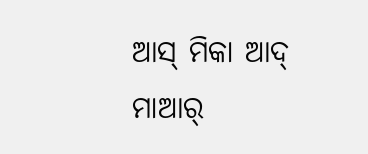ଆସ୍ ମିକା ଆଦ୍ ମାଆର୍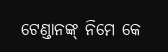ଟେଣ୍ଡାନଙ୍କ୍ ନିମେ କେ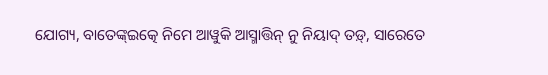ଯୋଗ୍ୟ, ବାତେଙ୍କ୍ଇତ୍କେ ନିମେ ଆୱୁକି ଆସ୍ମାତ୍ତିନ୍ ନୁ ନିୟାଦ୍ ତଡ଼୍, ସାରେତେ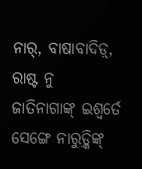ନାର୍, ବାଷାବାଦିଡ଼୍, ରାଷ୍ଟ ନୁ ଜାତିନାଗାଙ୍କ୍ ଇଶ୍ୱର୍ତେ ସେଙ୍ଗେ ନାରୁଡ଼୍କିଙ୍କ୍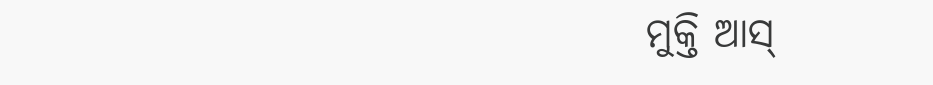ମୁକ୍ତି ଆସ୍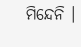ମିନ୍ଦେନି ।